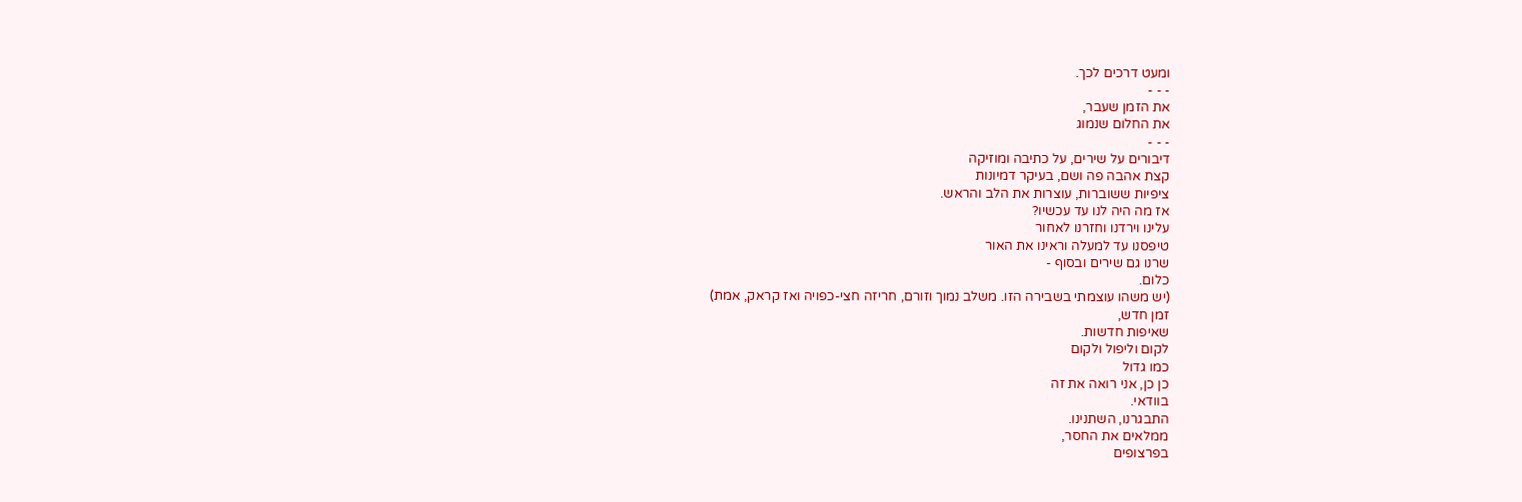ומעט דרכים לכך.
- - -
את הזמן שעבר,
את החלום שנמוג
- - -
דיבורים על שירים, על כתיבה ומוזיקה
קצת אהבה פה ושם, בעיקר דמיונות
ציפיות ששוברות, עוצרות את הלב והראש.
אז מה היה לנו עד עכשיו?
עלינו וירדנו וחזרנו לאחור
טיפסנו עד למעלה וראינו את האור
שרנו גם שירים ובסוף -
כלום.
(יש משהו עוצמתי בשבירה הזו. משלב נמוך וזורם, חריזה חצי-כפויה ואז קראק, אמת)
זמן חדש,
שאיפות חדשות.
לקום וליפול ולקום
כמו גדול
כן כן, אני רואה את זה
בוודאי.
התבגרנו, השתנינו.
ממלאים את החסר,
בפרצופים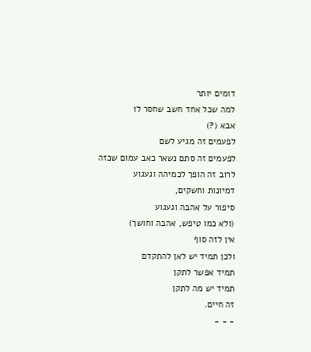דומים יותר
למה שכל אחד חשב שחסר לו
אבא (?)
לפעמים זה מגיע לשם
לפעמים זה סתם נשאר כאב עמום שכזה
לרוב זה הופך לכמיהה וגעגוע
דמיונות וחשקים,
סיפור על אהבה וגעגוע
(ולא כמו טיפש, אהבה וחושך)
אין לזה סוף
ולכן תמיד יש לאן להתקדם
תמיד אפשר לתקן
תמיד יש מה לתקן
זה חיים.
- - -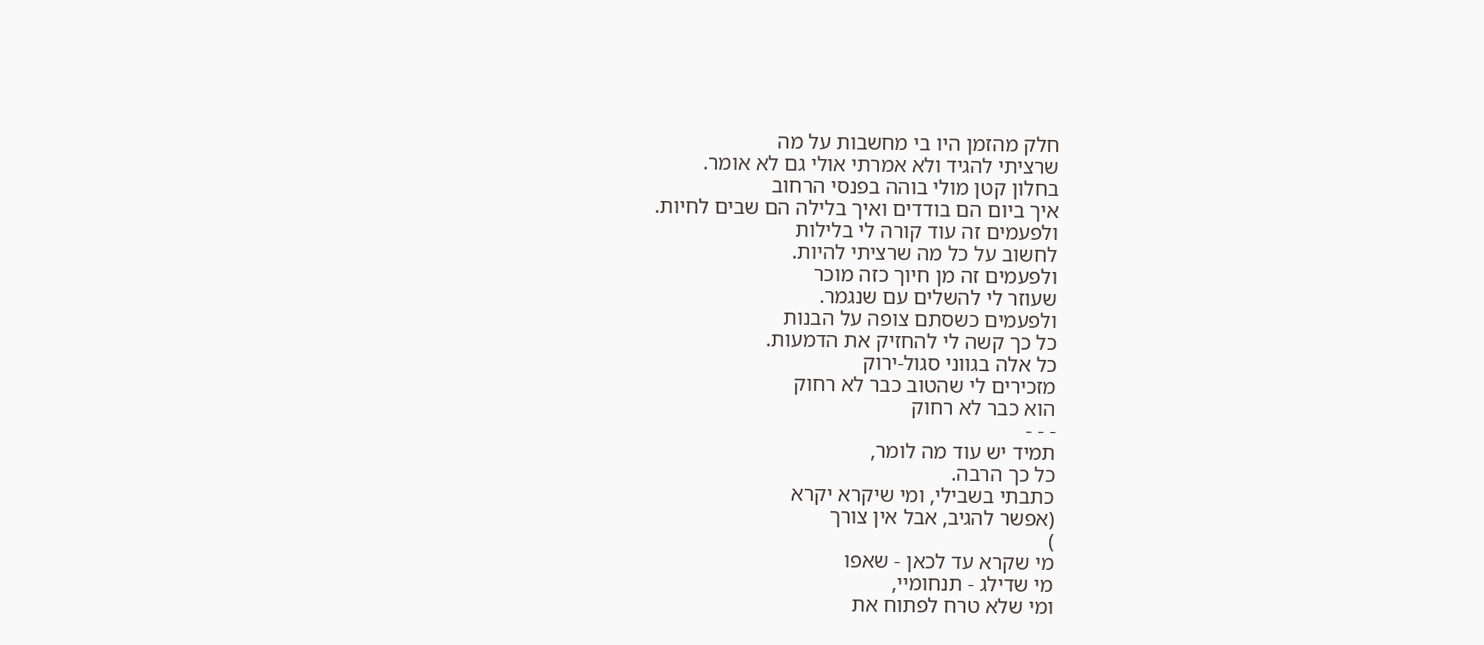חלק מהזמן היו בי מחשבות על מה
שרציתי להגיד ולא אמרתי אולי גם לא אומר.
בחלון קטן מולי בוהה בפנסי הרחוב
איך ביום הם בודדים ואיך בלילה הם שבים לחיות.
ולפעמים זה עוד קורה לי בלילות
לחשוב על כל מה שרציתי להיות.
ולפעמים זה מן חיוך כזה מוכר
שעוזר לי להשלים עם שנגמר.
ולפעמים כשסתם צופה על הבנות
כל כך קשה לי להחזיק את הדמעות.
כל אלה בגווני סגול-ירוק
מזכירים לי שהטוב כבר לא רחוק
הוא כבר לא רחוק
- - -
תמיד יש עוד מה לומר,
כל כך הרבה.
כתבתי בשבילי, ומי שיקרא יקרא
(אפשר להגיב, אבל אין צורך
)
מי שקרא עד לכאן - שאפו
מי שדילג - תנחומיי,
ומי שלא טרח לפתוח את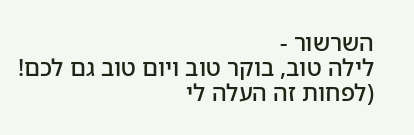השרשור -
לילה טוב, בוקר טוב ויום טוב גם לכם!
(לפחות זה העלה לי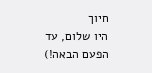חיוך
היו שלום, עד הפעם הבאה!)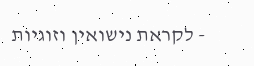- לקראת נישואין וזוגיות